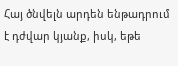Հայ ծնվելն արդեն ենթադրում է դժվար կյանք, իսկ, եթե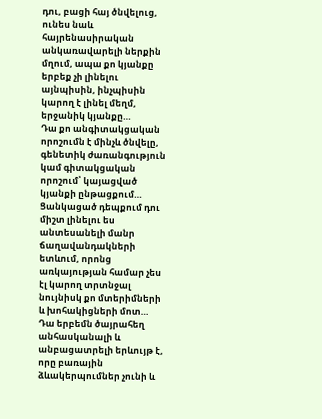դու, բացի հայ ծնվելուց, ունես նաև հայրենասիրական անկառավարելի ներքին մղում, ապա քո կյանքը երբեք չի լինելու այնպիսին, ինչպիսին կարող է լինել մեղմ, երջանիկ կյանքը…
Դա քո անգիտակցական որոշումն է մինչև ծնվելը, գենետիկ ժառանգություն կամ գիտակցական որոշում՝ կայացված կյանքի ընթացքում…
Ցանկացած դեպքում դու միշտ լինելու ես անտեսանելի մանր ճաղավանդակների ետևում, որոնց առկայության համար չես էլ կարող տրտնջալ նույնիսկ քո մտերիմների և խոհակիցների մոտ… Դա երբեմն ծայրահեղ անհասկանալի և անբացատրելի երևույթ է, որը բառային ձևակերպումներ չունի և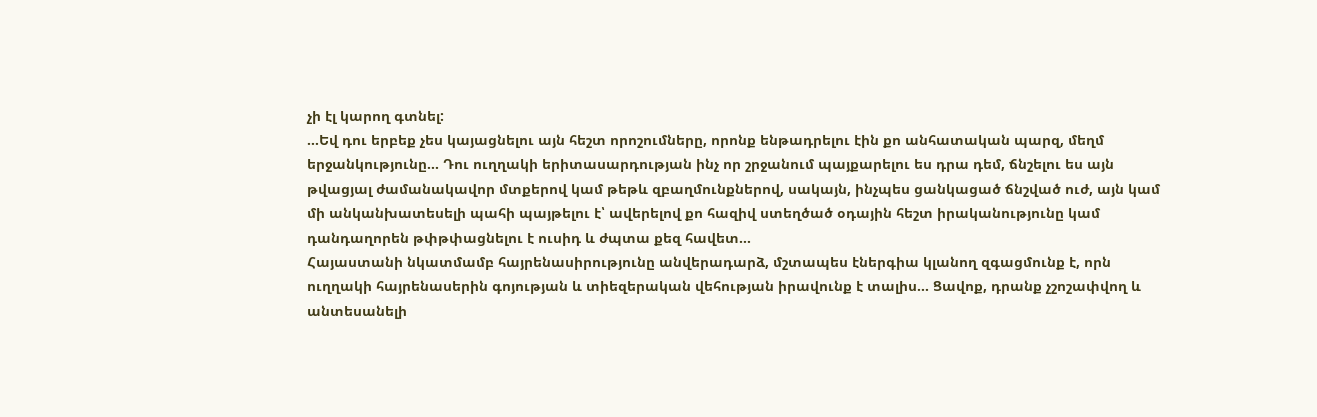չի էլ կարող գտնել:
…Եվ դու երբեք չես կայացնելու այն հեշտ որոշումները, որոնք ենթադրելու էին քո անհատական պարզ, մեղմ երջանկությունը… Դու ուղղակի երիտասարդության ինչ որ շրջանում պայքարելու ես դրա դեմ, ճնշելու ես այն թվացյալ ժամանակավոր մտքերով կամ թեթև զբաղմունքներով, սակայն, ինչպես ցանկացած ճնշված ուժ, այն կամ մի անկանխատեսելի պահի պայթելու է՝ ավերելով քո հազիվ ստեղծած օդային հեշտ իրականությունը կամ դանդաղորեն թփթփացնելու է ուսիդ և ժպտա քեզ հավետ…
Հայաստանի նկատմամբ հայրենասիրությունը անվերադարձ, մշտապես էներգիա կլանող զգացմունք է, որն ուղղակի հայրենասերին գոյության և տիեզերական վեհության իրավունք է տալիս… Ցավոք, դրանք չշոշափվող և անտեսանելի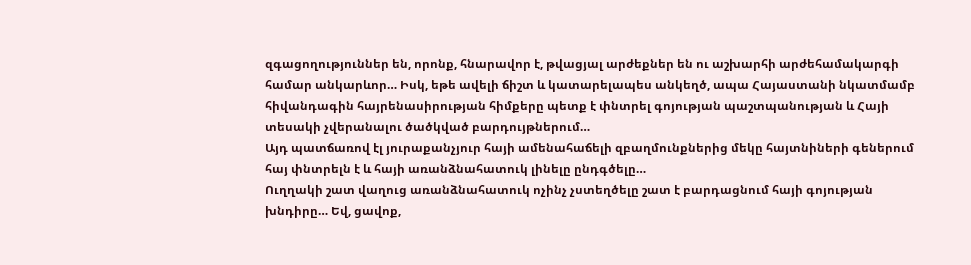զգացողություններ են, որոնք, հնարավոր է, թվացյալ արժեքներ են ու աշխարհի արժեհամակարգի համար անկարևոր… Իսկ, եթե ավելի ճիշտ և կատարելապես անկեղծ, ապա Հայաստանի նկատմամբ հիվանդագին հայրենասիրության հիմքերը պետք է փնտրել գոյության պաշտպանության և Հայի տեսակի չվերանալու ծածկված բարդույթներում…
Այդ պատճառով էլ յուրաքանչյուր հայի ամենահաճելի զբաղմունքներից մեկը հայտնիների գեներում հայ փնտրելն է և հայի առանձնահատուկ լինելը ընդգծելը…
Ուղղակի շատ վաղուց առանձնահատուկ ոչինչ չստեղծելը շատ է բարդացնում հայի գոյության խնդիրը… Եվ, ցավոք,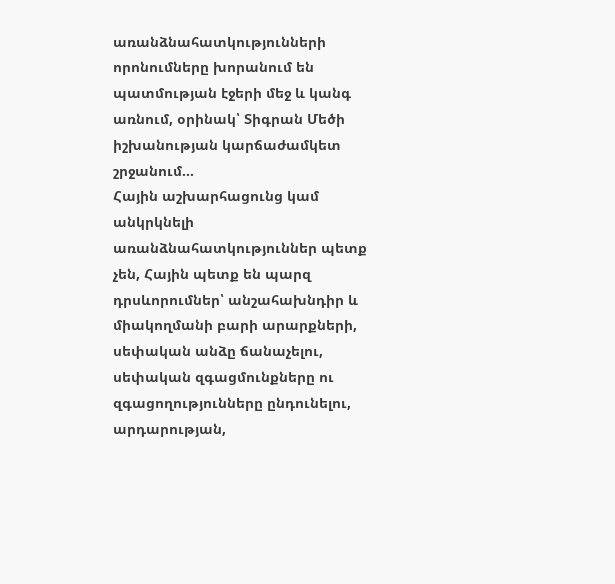առանձնահատկությունների որոնումները խորանում են պատմության էջերի մեջ և կանգ առնում, օրինակ՝ Տիգրան Մեծի իշխանության կարճաժամկետ շրջանում…
Հային աշխարհացունց կամ անկրկնելի առանձնահատկություններ պետք չեն, Հային պետք են պարզ դրսևորումներ՝ անշահախնդիր և միակողմանի բարի արարքների, սեփական անձը ճանաչելու, սեփական զգացմունքները ու զգացողությունները ընդունելու, արդարության,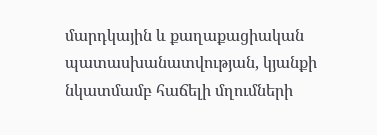մարդկային և քաղաքացիական պատասխանատվության, կյանքի նկատմամբ հաճելի մղումների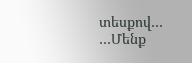տեսքով…
…Մենք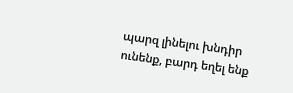պարզ լինելու խնդիր ունենք, բարդ եղել ենք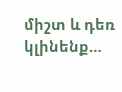միշտ և դեռ կլինենք…